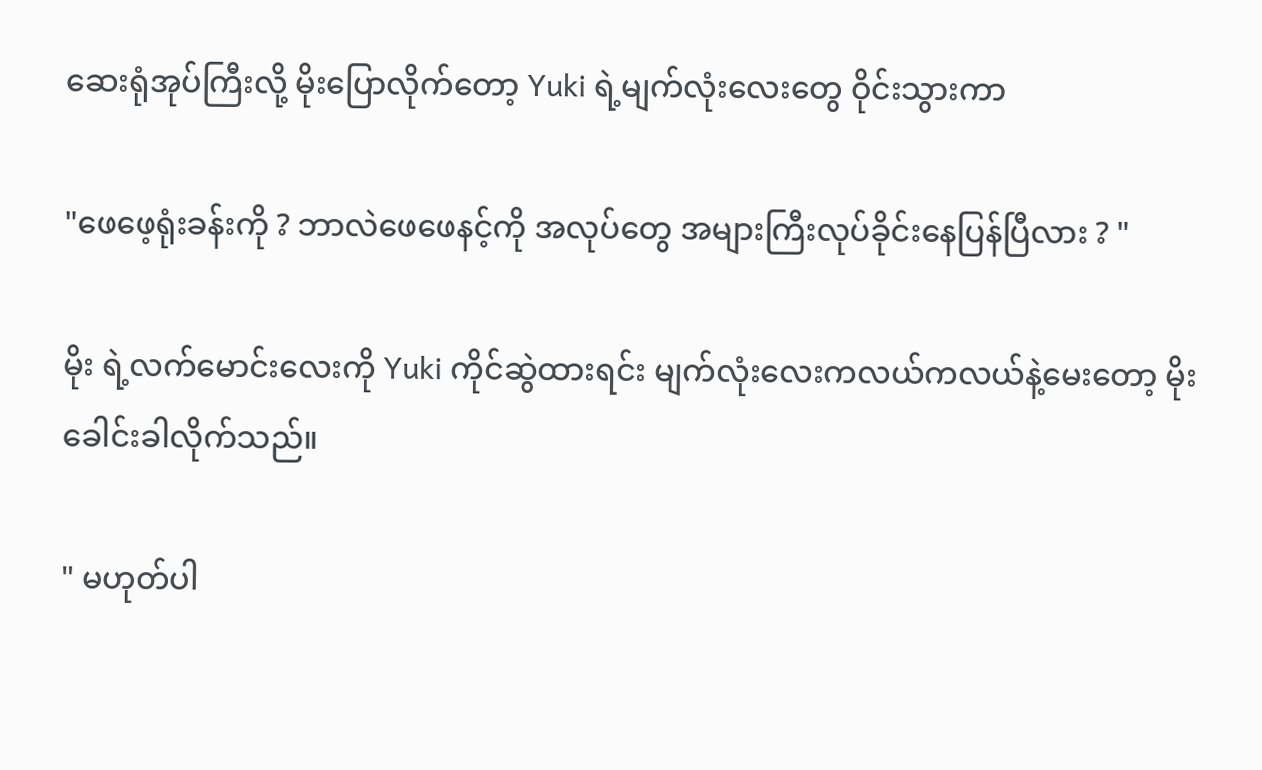ဆေးရုံအုပ်ကြီးလို့ မိုးပြောလိုက်တော့ Yuki ရဲ့မျက်လုံးလေးတွေ ဝိုင်းသွားကာ

"ဖေဖေ့ရုံးခန်းကို ? ဘာလဲဖေဖေနင့်ကို အလုပ်တွေ အများကြီးလုပ်ခိုင်းနေပြန်ပြီလား ? "

မိုး ရဲ့လက်မောင်းလေးကို Yuki ကိုင်ဆွဲထားရင်း မျက်လုံးလေးကလယ်ကလယ်နဲ့မေးတော့ မိုးခေါင်းခါလိုက်သည်။

" မဟုတ်ပါ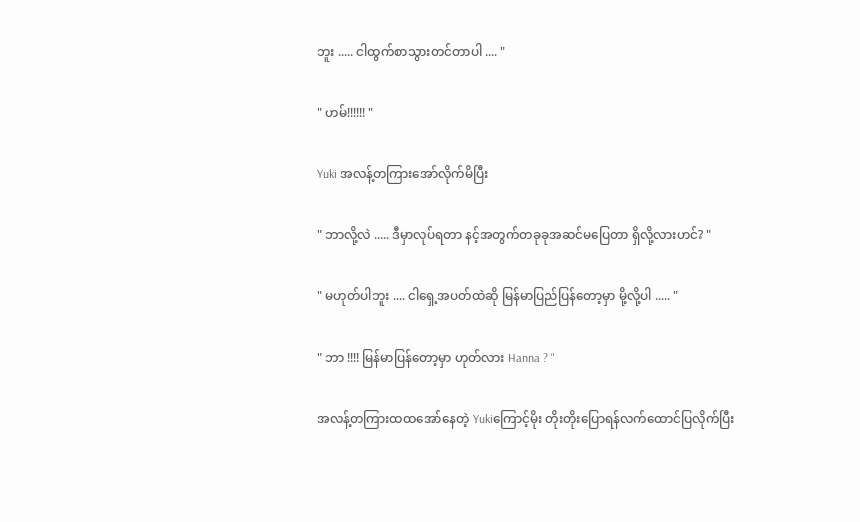ဘူး ..... ငါထွက်စာသွားတင်တာပါ .... "

" ဟမ်!!!!!! "

Yuki အလန့်တကြားအော်လိုက်မိပြီး

" ဘာလို့လဲ ..... ဒီမှာလုပ်ရတာ နင့်အတွက်တခုခုအဆင်မပြေတာ ရှိလို့လားဟင်? "

" မဟုတ်ပါဘူး .... ငါရှေ့အပတ်ထဲဆို မြန်မာပြည်ပြန်တော့မှာ မို့လို့ပါ ..... "

" ဘာ !!!! မြန်မာပြန်တော့မှာ ဟုတ်လား Hanna ? "

အလန့်တကြားထထအော်နေတဲ့ Yukiကြောင့်မိုး တိုးတိုးပြောရန်လက်ထောင်ပြလိုက်ပြီး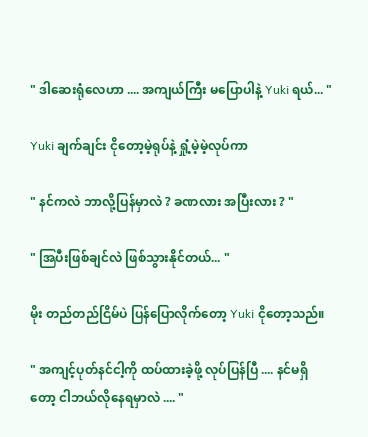" ဒါဆေးရုံလေဟာ .... အကျယ်ကြီး မပြောပါနဲ့ Yuki ရယ်... "

Yuki ချက်ချင်း ငိုတော့မဲ့ရုပ်နဲ့ ရှုံ့မဲ့မဲ့လုပ်ကာ

" နင်ကလဲ ဘာလို့ပြန်မှာလဲ ? ခဏလား အပြီးလား ? "

" အြပီးဖြစ်ချင်လဲ ဖြစ်သွားနိုင်တယ်... "

မိုး တည်တည်ငြိမ်ပဲ ပြန်ပြောလိုက်တော့ Yuki ငိုတော့သည်။

" အကျင့်ပုတ်နင်ငါ့ကို ထပ်ထားခဲ့ဖို့ လုပ်ပြန်ပြီ .... နင်မရှိတော့ ငါဘယ်လိုနေရမှာလဲ .... "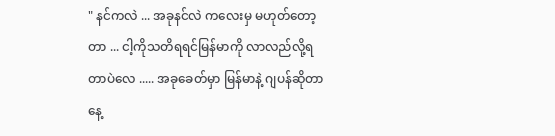" နင်ကလဲ ... အခုနင်လဲ ကလေးမှ မဟုတ်တော့တာ ... ငါ့ကိုသတိရရင်မြန်မာကို လာလည်လို့ရတာပဲလေ ..... အခုခေတ်မှာ မြန်မာနဲ့ ဂျပန်ဆိုတာနေ့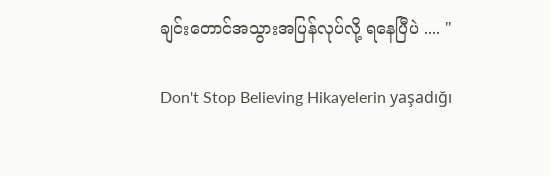ချင်းတောင်အသွားအပြန်လုပ်လို့ ရနေပြီပဲ .... "

Don't Stop Believing Hikayelerin yaşadığı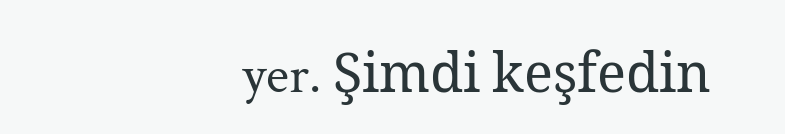yer. Şimdi keşfedin